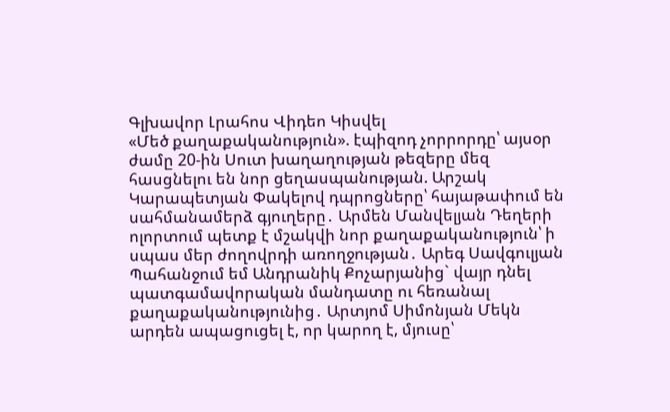Գլխավոր Լրահոս Վիդեո Կիսվել
«Մեծ քաղաքականություն». էպիզոդ չորրորդը՝ այսօր ժամը 20-ին Սուտ խաղաղության թեզերը մեզ հասցնելու են նոր ցեղասպանության. Արշակ Կարապետյան Փակելով դպրոցները՝ հայաթափում են սահմանամերձ գյուղերը․ Արմեն Մանվելյան Դեղերի ոլորտում պետք է մշակվի նոր քաղաքականություն՝ ի սպաս մեր ժողովրդի առողջության․ Արեգ Սավգուլյան Պահանջում եմ Անդրանիկ Քոչարյանից` վայր դնել պատգամավորական մանդատը ու հեռանալ քաղաքականությունից․ Արտյոմ Սիմոնյան Մեկն արդեն ապացուցել է, որ կարող է, մյուսը՝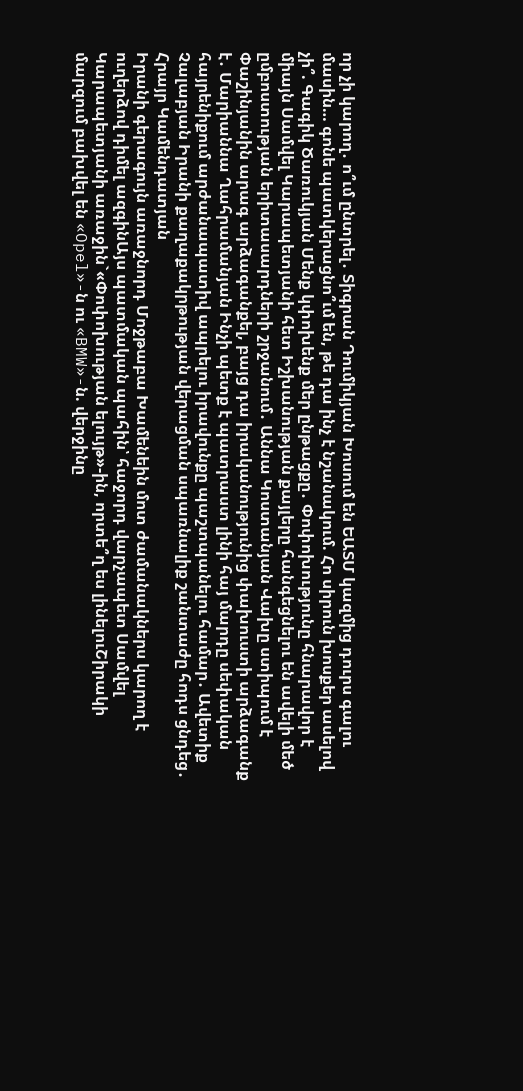որ չի կարող․ ո՞ւմ ընտրել․ Տիգրան Դումիկյան Խոսում են ԵԱՏՄ կազմից դուրս գալու մասին… գոնե պատկերացնո՞ւմ են, թե դա ինչ է նշանակում. Հո սիրուն խոսքեր ասելով չի՞. Գագիկ Ծառուկյան Մենք կփոխենք մեր ընթացքը․ Փոփոխությունը հնարավոր է միայն Սամվել Կարապետյանի հետ Իշխանության քայլերը հանգեցնելու են ավելի մեծ ըմբոստության երիտասարդների շրջանում․ Աննա Կոստանյան Վախը ստիպում է Փաշինյանին արագ արձագանքել, բայց դա իրականությունից փախուստի արձագանք է․ Մարիաննա Ղահրամանյան Ինչի պետք է պատրաստ լինի հայ մարդը սեփական հայրենիքում արժանապատիվ ապրելու իրավունքը պաշտպանելու համար․ Ավետիք Չալաբյան Իրանի քաղաքակրթության վերացման սպառնալիք շանտաժը հոդս ցնդեց․ Հրայր Կամենդատյան
Իրանի գերագույն առաջնորդ Մոջթաբա Խամենեին մոտ ժամանակներս կարող է ուղերձով դիմել ազգինԱյս պատմական պահին՝ հաջորդ վարչապետ Սամվել Կարապետյանի առաջին`«Փոփոխության ելույթ»-ին, որտե՞ղ ես լինելուՇիրակի մարզում բախվել են «Opel»-ն ու «BMW»-ն. վերջինը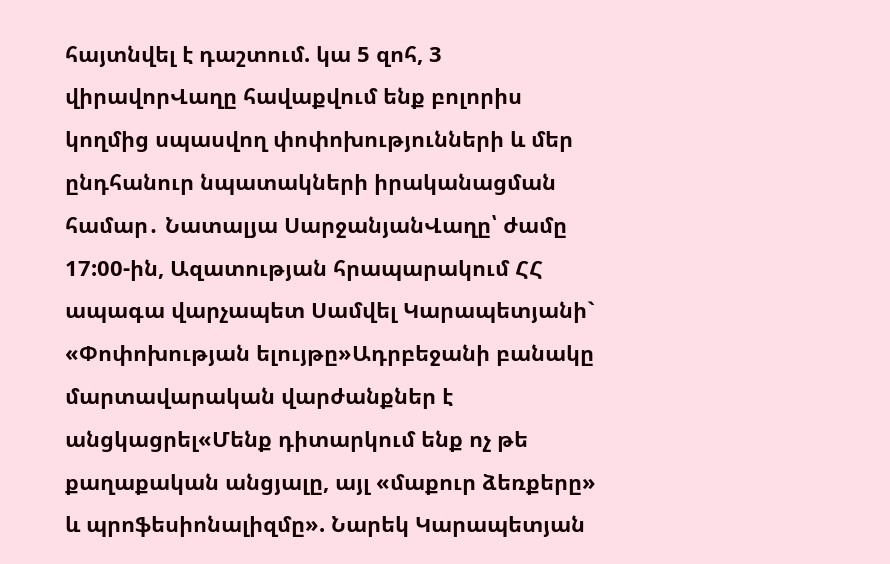հայտնվել է դաշտում. կա 5 զոհ, 3 վիրավորՎաղը հավաքվում ենք բոլորիս կողմից սպասվող փոփոխությունների և մեր ընդհանուր նպատակների իրականացման համար․ Նատալյա ՍարջանյանՎաղը՝ ժամը 17:00-ին, Ազատության հրապարակում ՀՀ ապագա վարչապետ Սամվել Կարապետյանի` «Փոփոխության ելույթը»Ադրբեջանի բանակը մարտավարական վարժանքներ է անցկացրել«Մենք դիտարկում ենք ոչ թե քաղաքական անցյալը, այլ «մաքուր ձեռքերը» և պրոֆեսիոնալիզմը». Նարեկ Կարապետյան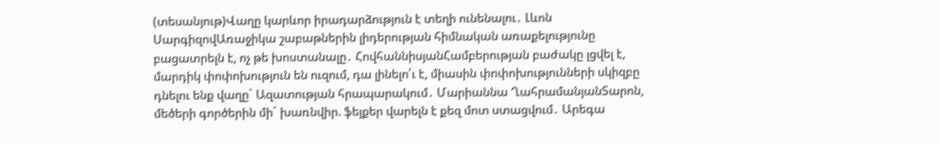(տեսանյութ)Վաղը կարևոր իրադարձություն է տեղի ունենալու․ Լևոն ՍարգիզովԱռաջիկա շաբաթներին լիդերության հիմնական առաքելությունը բացատրելն է, ոչ թե խոստանալը․ ՀովհաննիսյանՀամբերության բաժակը լցվել է, մարդիկ փոփոխություն են ուզում, դա լինելո՛ւ է, միասին փոփոխությունների սկիզբը դնելու ենք վաղը` Ազատության հրապարակում․ Մարիաննա ՂահրամանյանՏարոն, մեծերի գործերին մի´ խառնվիր. ֆեյքեր վարելն է քեզ մոտ ստացվում․ Արեգա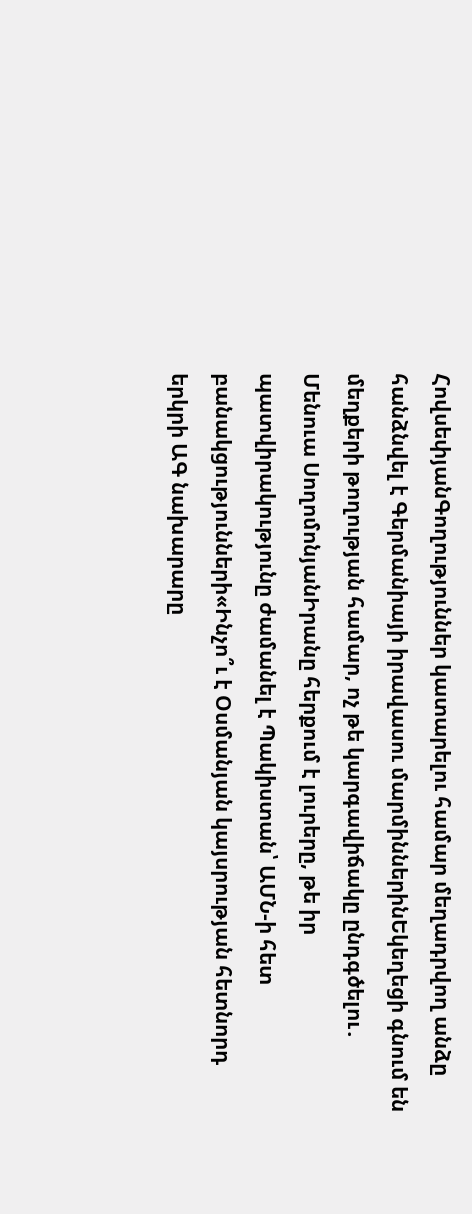ՀովսեփյանԳողություններ կատարելու համար մեղադրվող անձը հանձնվել է Գերմանիայի իրավասու մարմիններինԵկեղեցի գնում են մեղքերի թողության համար, ոչ թե կարգավիճակը ընդգծելու․ Մենուա ՍողոմոնյանԻրանը հերքում է լուրերը, թե իր պատվիրակությունը ժամանել է Պակիստան՝ ԱՄՆ-ի հետ բանակցությունների«Ինչո՞ւ է Օսմանյան կայսրության հետնորդ երկրի ԱԳ նախարարը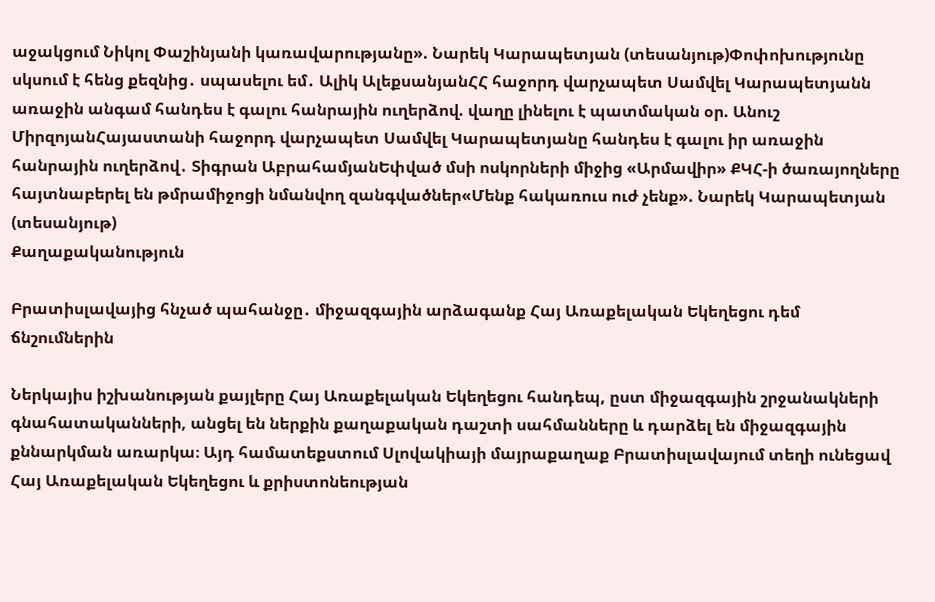աջակցում Նիկոլ Փաշինյանի կառավարությանը». Նարեկ Կարապետյան (տեսանյութ)Փոփոխությունը սկսում է հենց քեզնից․ սպասելու եմ․ Ալիկ ԱլեքսանյանՀՀ հաջորդ վարչապետ Սամվել Կարապետյանն առաջին անգամ հանդես է գալու հանրային ուղերձով. վաղը լինելու է պատմական օր. Անուշ ՄիրզոյանՀայաստանի հաջորդ վարչապետ Սամվել Կարապետյանը հանդես է գալու իր առաջին հանրային ուղերձով․ Տիգրան ԱբրահամյանԵփված մսի ոսկորների միջից «Արմավիր» ՔԿՀ-ի ծառայողները հայտնաբերել են թմրամիջոցի նմանվող զանգվածներ«Մենք հակառուս ուժ չենք». Նարեկ Կարապետյան (տեսանյութ)
Քաղաքականություն

Բրատիսլավայից հնչած պահանջը․ միջազգային արձագանք Հայ Առաքելական Եկեղեցու դեմ ճնշումներին

Ներկայիս իշխանության քայլերը Հայ Առաքելական Եկեղեցու հանդեպ, ըստ միջազգային շրջանակների գնահատականների, անցել են ներքին քաղաքական դաշտի սահմանները և դարձել են միջազգային քննարկման առարկա։ Այդ համատեքստում Սլովակիայի մայրաքաղաք Բրատիսլավայում տեղի ունեցավ Հայ Առաքելական Եկեղեցու և քրիստոնեության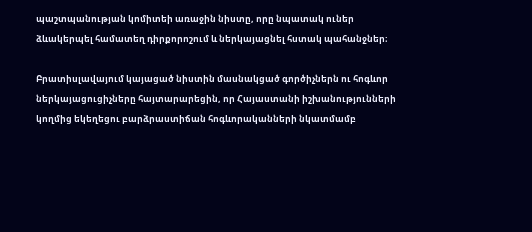պաշտպանության կոմիտեի առաջին նիստը, որը նպատակ ուներ ձևակերպել համատեղ դիրքորոշում և ներկայացնել հստակ պահանջներ։

Բրատիսլավայում կայացած նիստին մասնակցած գործիչներն ու հոգևոր ներկայացուցիչները հայտարարեցին, որ Հայաստանի իշխանությունների կողմից եկեղեցու բարձրաստիճան հոգևորականների նկատմամբ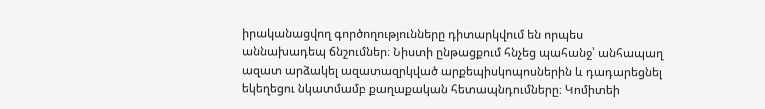իրականացվող գործողությունները դիտարկվում են որպես աննախադեպ ճնշումներ։ Նիստի ընթացքում հնչեց պահանջ՝ անհապաղ ազատ արձակել ազատազրկված արքեպիսկոպոսներին և դադարեցնել եկեղեցու նկատմամբ քաղաքական հետապնդումները։ Կոմիտեի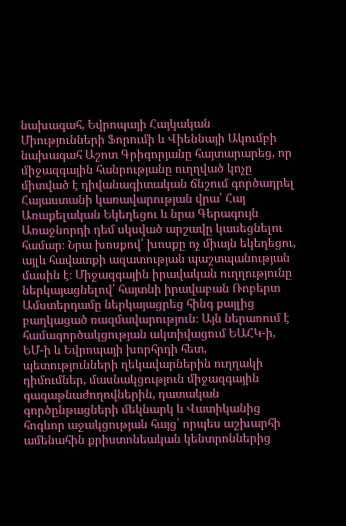նախագահ, Եվրոպայի Հայկական Միությունների Ֆորումի և Վիեննայի Ակումբի նախագահ Աշոտ Գրիգորյանը հայտարարեց, որ միջազգային հանրությանը ուղղված կոչը միտված է դիվանագիտական ճնշում գործադրել Հայաստանի կառավարության վրա՝ Հայ Առաքելական Եկեղեցու և նրա Գերագույն Առաջնորդի դեմ սկսված արշավը կասեցնելու համար։ Նրա խոսքով՝ խոսքը ոչ միայն եկեղեցու, այլև հավատքի ազատության պաշտպանության մասին է։ Միջազգային իրավական ուղղությունը ներկայացնելով՝ հայտնի իրավաբան Ռոբերտ Ամստերդամը ներկայացրեց հինգ քայլից բաղկացած ռազմավարություն։ Այն ներառում է համագործակցության ակտիվացում ԵԱՀԿ-ի, ԵՄ-ի և Եվրոպայի խորհրդի հետ, պետությունների ղեկավարներին ուղղակի դիմումներ, մասնակցություն միջազգային գագաթնաժողովներին, դատական գործընթացների մեկնարկ և Վատիկանից հոգևոր աջակցության հայց՝ որպես աշխարհի ամենահին քրիստոնեական կենտրոններից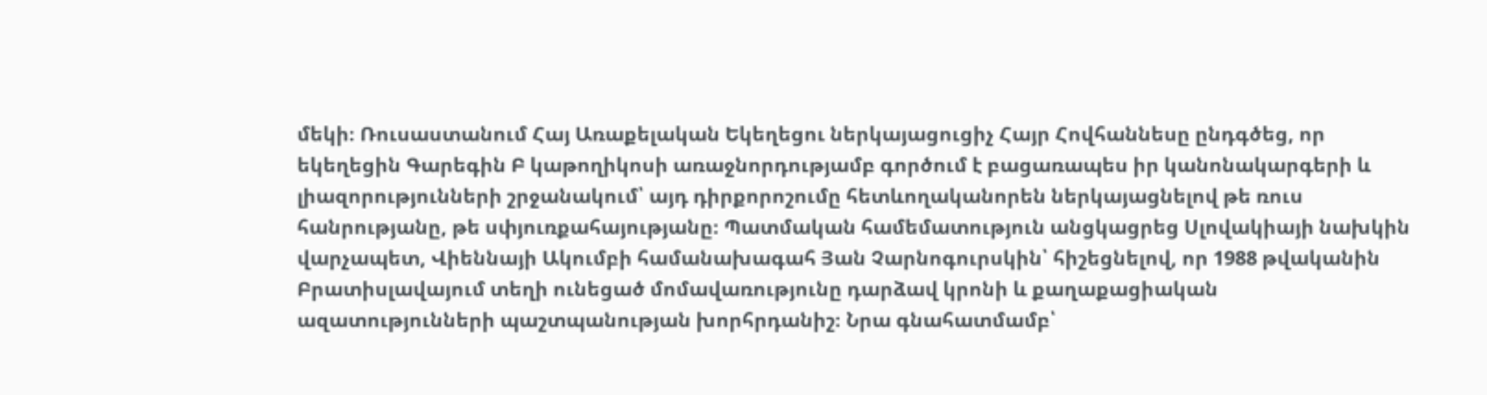մեկի։ Ռուսաստանում Հայ Առաքելական Եկեղեցու ներկայացուցիչ Հայր Հովհաննեսը ընդգծեց, որ եկեղեցին Գարեգին Բ կաթողիկոսի առաջնորդությամբ գործում է բացառապես իր կանոնակարգերի և լիազորությունների շրջանակում՝ այդ դիրքորոշումը հետևողականորեն ներկայացնելով թե ռուս հանրությանը, թե սփյուռքահայությանը։ Պատմական համեմատություն անցկացրեց Սլովակիայի նախկին վարչապետ, Վիեննայի Ակումբի համանախագահ Յան Չարնոգուրսկին՝ հիշեցնելով, որ 1988 թվականին Բրատիսլավայում տեղի ունեցած մոմավառությունը դարձավ կրոնի և քաղաքացիական ազատությունների պաշտպանության խորհրդանիշ։ Նրա գնահատմամբ՝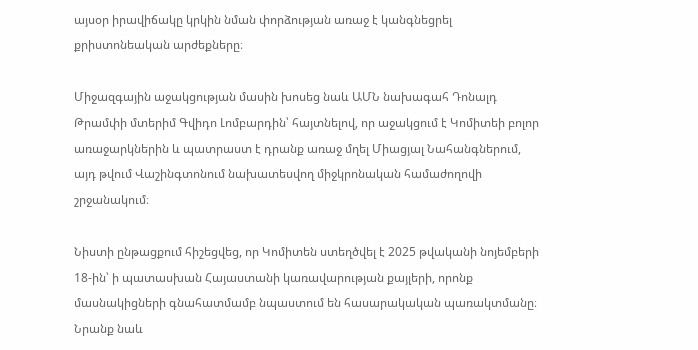այսօր իրավիճակը կրկին նման փորձության առաջ է կանգնեցրել քրիստոնեական արժեքները։

Միջազգային աջակցության մասին խոսեց նաև ԱՄՆ նախագահ Դոնալդ Թրամփի մտերիմ Գվիդո Լոմբարդին՝ հայտնելով, որ աջակցում է Կոմիտեի բոլոր առաջարկներին և պատրաստ է դրանք առաջ մղել Միացյալ Նահանգներում, այդ թվում Վաշինգտոնում նախատեսվող միջկրոնական համաժողովի շրջանակում։

Նիստի ընթացքում հիշեցվեց, որ Կոմիտեն ստեղծվել է 2025 թվականի նոյեմբերի 18-ին՝ ի պատասխան Հայաստանի կառավարության քայլերի, որոնք մասնակիցների գնահատմամբ նպաստում են հասարակական պառակտմանը։ Նրանք նաև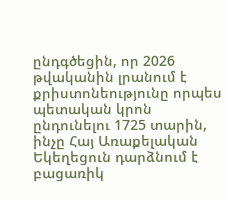ընդգծեցին, որ 2026 թվականին լրանում է քրիստոնեությունը որպես պետական կրոն ընդունելու 1725 տարին, ինչը Հայ Առաքելական Եկեղեցուն դարձնում է բացառիկ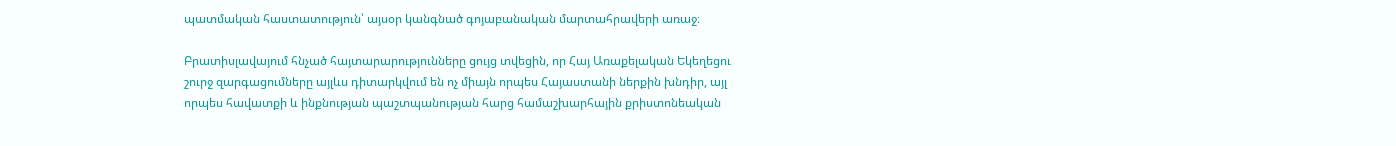պատմական հաստատություն՝ այսօր կանգնած գոյաբանական մարտահրավերի առաջ։

Բրատիսլավայում հնչած հայտարարությունները ցույց տվեցին, որ Հայ Առաքելական Եկեղեցու շուրջ զարգացումները այլևս դիտարկվում են ոչ միայն որպես Հայաստանի ներքին խնդիր, այլ որպես հավատքի և ինքնության պաշտպանության հարց համաշխարհային քրիստոնեական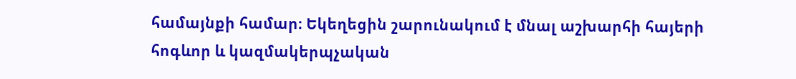համայնքի համար։ Եկեղեցին շարունակում է մնալ աշխարհի հայերի հոգևոր և կազմակերպչական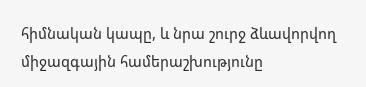հիմնական կապը, և նրա շուրջ ձևավորվող միջազգային համերաշխությունը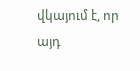վկայում է, որ այդ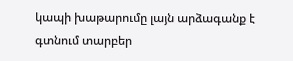կապի խաթարումը լայն արձագանք է գտնում տարբեր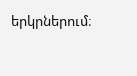երկրներում։